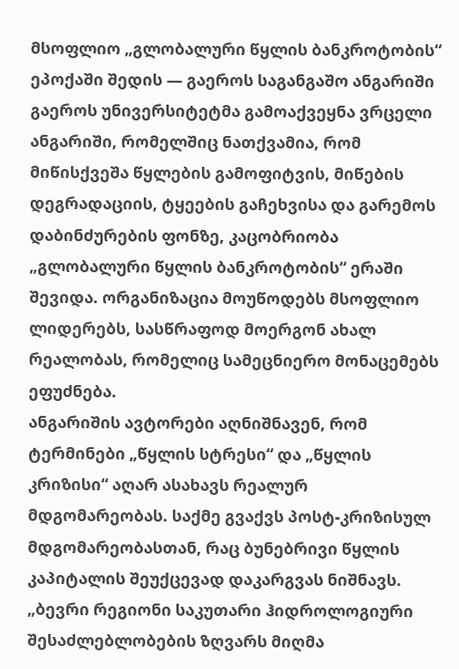მსოფლიო „გლობალური წყლის ბანკროტობის“ ეპოქაში შედის — გაეროს საგანგაშო ანგარიში
გაეროს უნივერსიტეტმა გამოაქვეყნა ვრცელი ანგარიში, რომელშიც ნათქვამია, რომ მიწისქვეშა წყლების გამოფიტვის, მიწების დეგრადაციის, ტყეების გაჩეხვისა და გარემოს დაბინძურების ფონზე, კაცობრიობა „გლობალური წყლის ბანკროტობის“ ერაში შევიდა. ორგანიზაცია მოუწოდებს მსოფლიო ლიდერებს, სასწრაფოდ მოერგონ ახალ რეალობას, რომელიც სამეცნიერო მონაცემებს ეფუძნება.
ანგარიშის ავტორები აღნიშნავენ, რომ ტერმინები „წყლის სტრესი“ და „წყლის კრიზისი“ აღარ ასახავს რეალურ მდგომარეობას. საქმე გვაქვს პოსტ-კრიზისულ მდგომარეობასთან, რაც ბუნებრივი წყლის კაპიტალის შეუქცევად დაკარგვას ნიშნავს.
„ბევრი რეგიონი საკუთარი ჰიდროლოგიური შესაძლებლობების ზღვარს მიღმა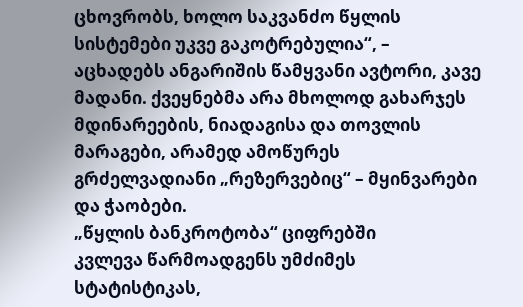ცხოვრობს, ხოლო საკვანძო წყლის სისტემები უკვე გაკოტრებულია“, – აცხადებს ანგარიშის წამყვანი ავტორი, კავე მადანი. ქვეყნებმა არა მხოლოდ გახარჯეს მდინარეების, ნიადაგისა და თოვლის მარაგები, არამედ ამოწურეს გრძელვადიანი „რეზერვებიც“ – მყინვარები და ჭაობები.
„წყლის ბანკროტობა“ ციფრებში
კვლევა წარმოადგენს უმძიმეს სტატისტიკას,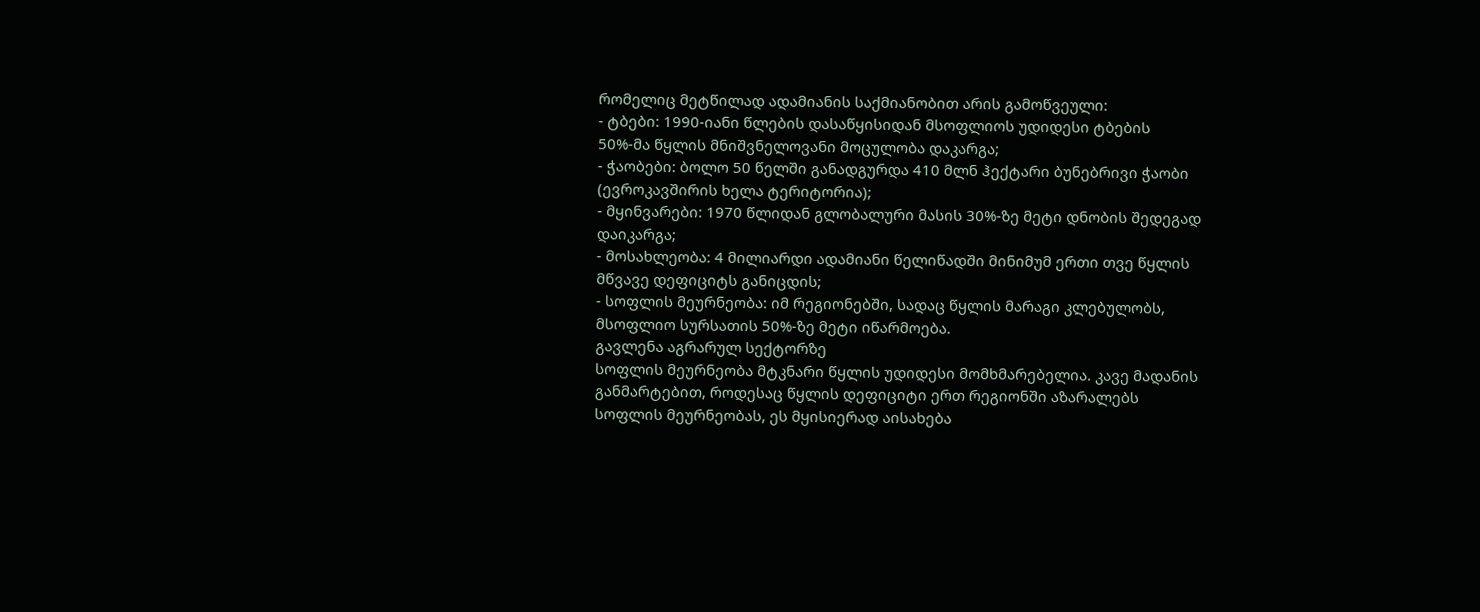რომელიც მეტწილად ადამიანის საქმიანობით არის გამოწვეული:
- ტბები: 1990-იანი წლების დასაწყისიდან მსოფლიოს უდიდესი ტბების 50%-მა წყლის მნიშვნელოვანი მოცულობა დაკარგა;
- ჭაობები: ბოლო 50 წელში განადგურდა 410 მლნ ჰექტარი ბუნებრივი ჭაობი (ევროკავშირის ხელა ტერიტორია);
- მყინვარები: 1970 წლიდან გლობალური მასის 30%-ზე მეტი დნობის შედეგად დაიკარგა;
- მოსახლეობა: 4 მილიარდი ადამიანი წელიწადში მინიმუმ ერთი თვე წყლის მწვავე დეფიციტს განიცდის;
- სოფლის მეურნეობა: იმ რეგიონებში, სადაც წყლის მარაგი კლებულობს, მსოფლიო სურსათის 50%-ზე მეტი იწარმოება.
გავლენა აგრარულ სექტორზე
სოფლის მეურნეობა მტკნარი წყლის უდიდესი მომხმარებელია. კავე მადანის განმარტებით, როდესაც წყლის დეფიციტი ერთ რეგიონში აზარალებს სოფლის მეურნეობას, ეს მყისიერად აისახება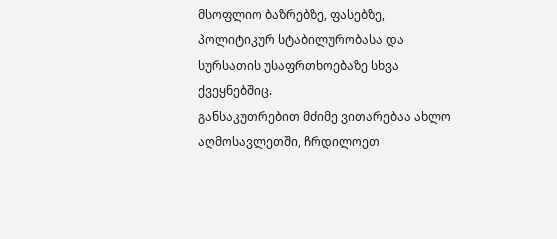მსოფლიო ბაზრებზე, ფასებზე, პოლიტიკურ სტაბილურობასა და სურსათის უსაფრთხოებაზე სხვა ქვეყნებშიც.
განსაკუთრებით მძიმე ვითარებაა ახლო აღმოსავლეთში, ჩრდილოეთ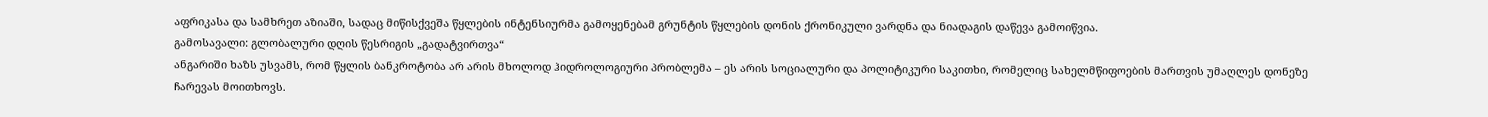აფრიკასა და სამხრეთ აზიაში, სადაც მიწისქვეშა წყლების ინტენსიურმა გამოყენებამ გრუნტის წყლების დონის ქრონიკული ვარდნა და ნიადაგის დაწევა გამოიწვია.
გამოსავალი: გლობალური დღის წესრიგის „გადატვირთვა“
ანგარიში ხაზს უსვამს, რომ წყლის ბანკროტობა არ არის მხოლოდ ჰიდროლოგიური პრობლემა – ეს არის სოციალური და პოლიტიკური საკითხი, რომელიც სახელმწიფოების მართვის უმაღლეს დონეზე ჩარევას მოითხოვს.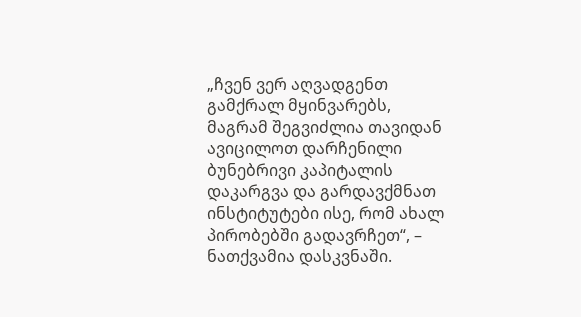„ჩვენ ვერ აღვადგენთ გამქრალ მყინვარებს, მაგრამ შეგვიძლია თავიდან ავიცილოთ დარჩენილი ბუნებრივი კაპიტალის დაკარგვა და გარდავქმნათ ინსტიტუტები ისე, რომ ახალ პირობებში გადავრჩეთ“, – ნათქვამია დასკვნაში.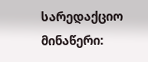სარედაქციო მინაწერი: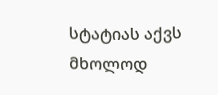სტატიას აქვს მხოლოდ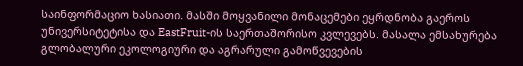საინფორმაციო ხასიათი. მასში მოყვანილი მონაცემები ეყრდნობა გაეროს უნივერსიტეტისა და EastFruit-ის საერთაშორისო კვლევებს. მასალა ემსახურება გლობალური ეკოლოგიური და აგრარული გამოწვევების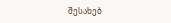შესახებ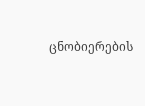ცნობიერების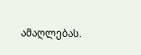ამაღლებას.